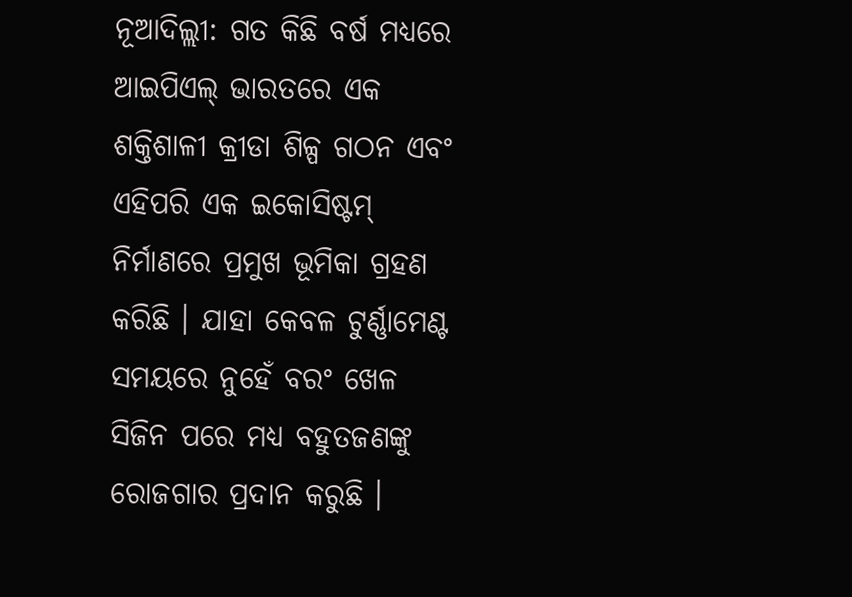ନୂଆଦିଲ୍ଲୀ: ଗତ କିଛି ବର୍ଷ ମଧ୍ୟରେ ଆଇପିଏଲ୍ ଭାରତରେ ଏକ ଶକ୍ତିଶାଳୀ କ୍ରୀଡା ଶିଳ୍ପ ଗଠନ ଏବଂ ଏହିପରି ଏକ ଇକୋସିଷ୍ଟମ୍ ନିର୍ମାଣରେ ପ୍ରମୁଖ ଭୂମିକା ଗ୍ରହଣ କରିଛି । ଯାହା କେବଳ ଟୁର୍ଣ୍ଣାମେଣ୍ଟ ସମୟରେ ନୁହେଁ ବରଂ ଖେଳ ସିଜିନ ପରେ ମଧ୍ୟ ବହୁତଜଣଙ୍କୁ ରୋଜଗାର ପ୍ରଦାନ କରୁଛି ।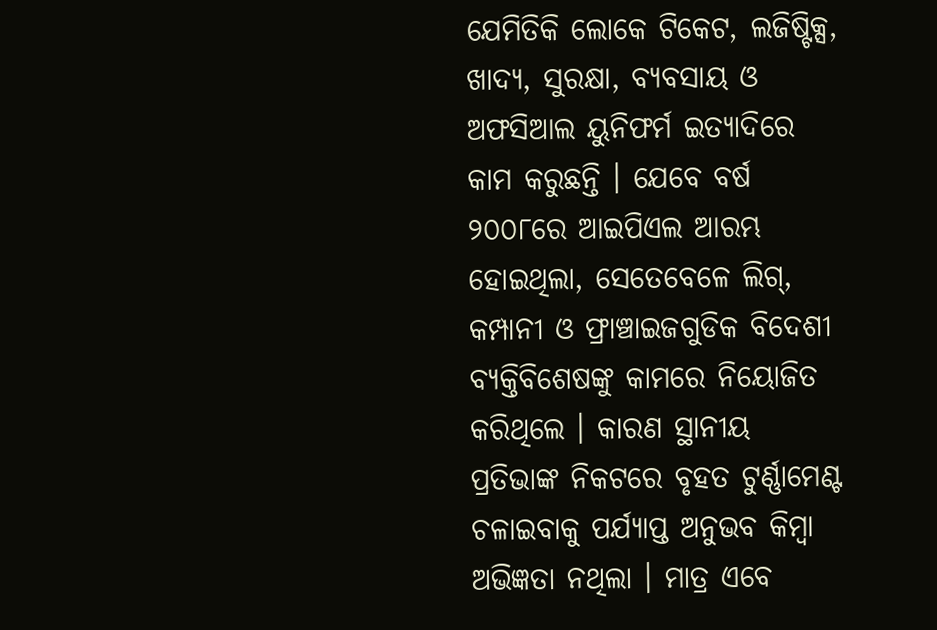ଯେମିତିକି ଲୋକେ ଟିକେଟ, ଲଜିଷ୍ଟିକ୍ସ, ଖାଦ୍ୟ, ସୁରକ୍ଷା, ବ୍ୟବସାୟ ଓ ଅଫସିଆଲ ୟୁନିଫର୍ମ ଇତ୍ୟାଦିରେ କାମ କରୁଛନ୍ତି । ଯେବେ ବର୍ଷ ୨୦୦୮ରେ ଆଇପିଏଲ ଆରମ୍ଭ ହୋଇଥିଲା, ସେତେବେଳେ ଲିଗ୍, କମ୍ପାନୀ ଓ ଫ୍ରାଞ୍ଚାଇଜଗୁଡିକ ବିଦେଶୀ ବ୍ୟକ୍ତିବିଶେଷଙ୍କୁ କାମରେ ନିୟୋଜିତ କରିଥିଲେ । କାରଣ ସ୍ଥାନୀୟ ପ୍ରତିଭାଙ୍କ ନିକଟରେ ବୃହତ ଟୁର୍ଣ୍ଣାମେଣ୍ଟ ଚଳାଇବାକୁ ପର୍ଯ୍ୟାପ୍ତ ଅନୁଭବ କିମ୍ବା ଅଭିଜ୍ଞତା ନଥିଲା । ମାତ୍ର ଏବେ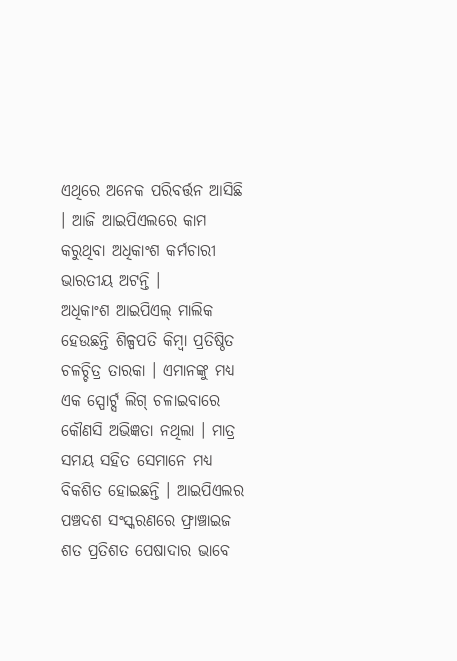ଏଥିରେ ଅନେକ ପରିବର୍ତ୍ତନ ଆସିଛି । ଆଜି ଆଇପିଏଲରେ କାମ କରୁଥିବା ଅଧିକାଂଶ କର୍ମଚାରୀ ଭାରତୀୟ ଅଟନ୍ତି ।
ଅଧିକାଂଶ ଆଇପିଏଲ୍ ମାଲିକ ହେଉଛନ୍ତି ଶିଳ୍ପପତି କିମ୍ବା ପ୍ରତିଷ୍ଠିତ ଚଳଚ୍ଚିତ୍ର ତାରକା । ଏମାନଙ୍କୁ ମଧ୍ୟ ଏକ ସ୍ପୋର୍ଟ୍ସ ଲିଗ୍ ଚଳାଇବାରେ କୌଣସି ଅଭିଜ୍ଞତା ନଥିଲା । ମାତ୍ର ସମୟ ସହିତ ସେମାନେ ମଧ୍ୟ ବିକଶିତ ହୋଇଛନ୍ତି । ଆଇପିଏଲର ପଞ୍ଚଦଶ ସଂସ୍କରଣରେ ଫ୍ରାଞ୍ଚାଇଜ ଶତ ପ୍ରତିଶତ ପେଷାଦାର ଭାବେ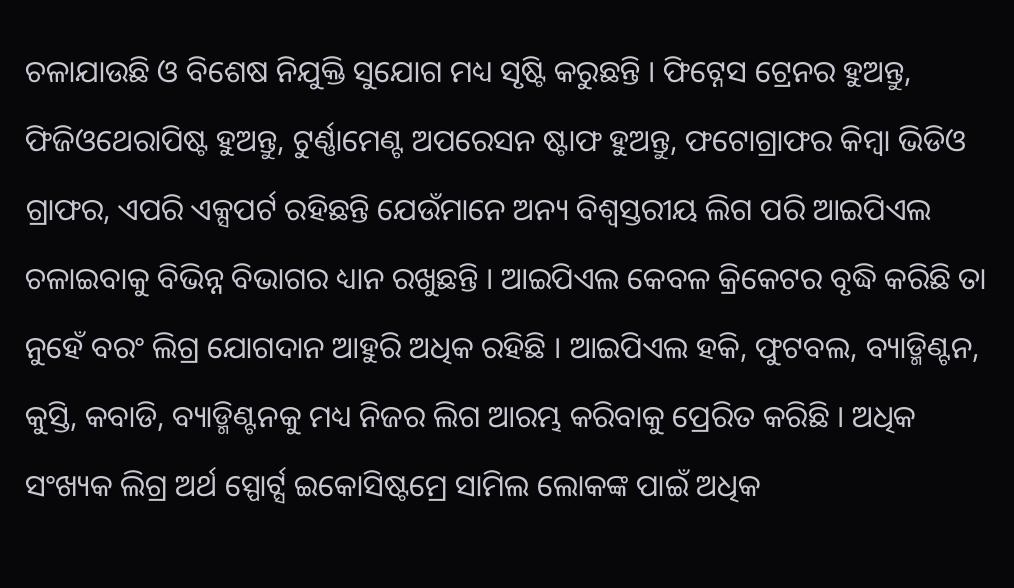ଚଳାଯାଉଛି ଓ ବିଶେଷ ନିଯୁକ୍ତି ସୁଯୋଗ ମଧ୍ୟ ସୃଷ୍ଟି କରୁଛନ୍ତି । ଫିଟ୍ନେସ ଟ୍ରେନର ହୁଅନ୍ତୁ, ଫିଜିଓଥେରାପିଷ୍ଟ ହୁଅନ୍ତୁ, ଟୁର୍ଣ୍ଣାମେଣ୍ଟ ଅପରେସନ ଷ୍ଟାଫ ହୁଅନ୍ତୁ, ଫଟୋଗ୍ରାଫର କିମ୍ବା ଭିଡିଓ ଗ୍ରାଫର, ଏପରି ଏକ୍ସପର୍ଟ ରହିଛନ୍ତି ଯେଉଁମାନେ ଅନ୍ୟ ବିଶ୍ବସ୍ତରୀୟ ଲିଗ ପରି ଆଇପିଏଲ ଚଳାଇବାକୁ ବିଭିନ୍ନ ବିଭାଗର ଧ୍ୟାନ ରଖୁଛନ୍ତି । ଆଇପିଏଲ କେବଳ କ୍ରିକେଟର ବୃଦ୍ଧି କରିଛି ତା ନୁହେଁ ବରଂ ଲିଗ୍ର ଯୋଗଦାନ ଆହୁରି ଅଧିକ ରହିଛି । ଆଇପିଏଲ ହକି, ଫୁଟବଲ, ବ୍ୟାଡ୍ମିଣ୍ଟନ, କୁସ୍ତି, କବାଡି, ବ୍ୟାଡ୍ମିଣ୍ଟନକୁ ମଧ୍ୟ ନିଜର ଲିଗ ଆରମ୍ଭ କରିବାକୁ ପ୍ରେରିତ କରିଛି । ଅଧିକ ସଂଖ୍ୟକ ଲିଗ୍ର ଅର୍ଥ ସ୍ପୋର୍ଟ୍ସ ଇକୋସିଷ୍ଟମ୍ରେ ସାମିଲ ଲୋକଙ୍କ ପାଇଁ ଅଧିକ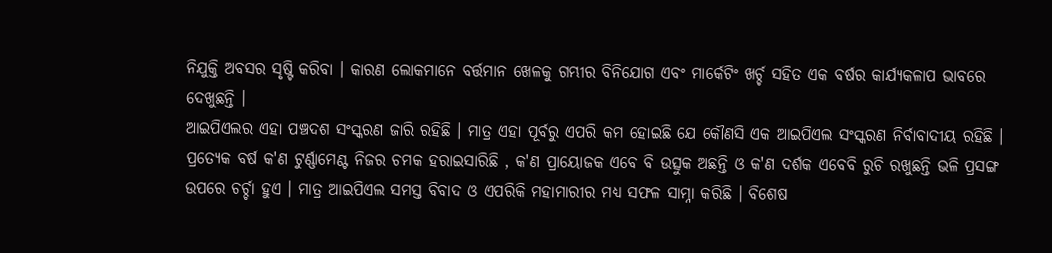ନିଯୁକ୍ତି ଅବସର ସୃଷ୍ଟି କରିବା । କାରଣ ଲୋକମାନେ ବର୍ତ୍ତମାନ ଖେଳକୁ ଗମ୍ଭୀର ବିନିଯୋଗ ଏବଂ ମାର୍କେଟିଂ ଖର୍ଚ୍ଚ ସହିତ ଏକ ବର୍ଷର କାର୍ଯ୍ୟକଳାପ ଭାବରେ ଦେଖୁଛନ୍ତି ।
ଆଇପିଏଲର ଏହା ପଞ୍ଚଦଶ ସଂସ୍କରଣ ଜାରି ରହିଛି । ମାତ୍ର ଏହା ପୂର୍ବରୁ ଏପରି କମ ହୋଇଛି ଯେ କୌଣସି ଏକ ଆଇପିଏଲ ସଂସ୍କରଣ ନିର୍ବାବାଦୀୟ ରହିଛି । ପ୍ରତ୍ୟେକ ବର୍ଷ କ'ଣ ଟୁର୍ଣ୍ଣାମେଣ୍ଟ ନିଜର ଚମକ ହରାଇସାରିଛି , କ'ଣ ପ୍ରାୟୋଜକ ଏବେ ବି ଉତ୍ସୁକ ଅଛନ୍ତି ଓ କ'ଣ ଦର୍ଶକ ଏବେବି ରୁଚି ରଖୁଛନ୍ତି ଭଳି ପ୍ରସଙ୍ଗ ଉପରେ ଚର୍ଚ୍ଚା ହୁଏ । ମାତ୍ର ଆଇପିଏଲ ସମସ୍ତ ବିବାଦ ଓ ଏପରିକି ମହାମାରୀର ମଧ୍ୟ ସଫଳ ସାମ୍ନା କରିଛି । ବିଶେଷ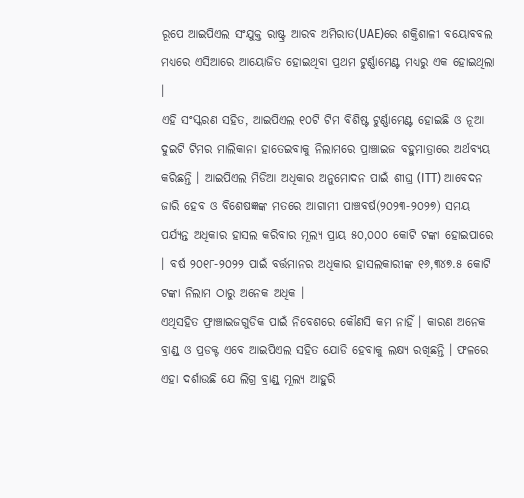ରୂପେ ଆଇପିଏଲ ସଂଯୁକ୍ତ ରାଷ୍ଟ୍ର ଆରବ ଅମିରାତ(UAE)ରେ ଶକ୍ତିଶାଳୀ ବୟୋବବଲ ମଧ୍ୟରେ ଏସିଆରେ ଆୟୋଜିତ ହୋଇଥିବା ପ୍ରଥମ ଟୁର୍ଣ୍ଣାମେଣ୍ଟ ମଧ୍ୟରୁ ଏକ ହୋଇଥିଲା ।
ଏହି ସଂସ୍କରଣ ସହିତ, ଆଇପିଏଲ ୧୦ଟି ଟିମ ବିଶିଷ୍ଟ ଟୁର୍ଣ୍ଣାମେଣ୍ଟ ହୋଇଛି ଓ ନୂଆ ଦୁଇଟି ଟିମର ମାଲିକାନା ହାତେଇବାକୁ ନିଲାମରେ ପ୍ରାଞ୍ଚାଇଜ ବହୁମାତ୍ରାରେ ଅର୍ଥବ୍ୟୟ କରିଛନ୍ତି । ଆଇପିଏଲ ମିଡିଆ ଅଧିକାର ଅନୁମୋଦନ ପାଇଁ ଶୀଘ୍ର (ITT) ଆବେଦନ ଜାରି ହେବ ଓ ବିଶେଷଜ୍ଞଙ୍କ ମତରେ ଆଗାମୀ ପାଞ୍ଚବର୍ଷ(୨୦୨୩-୨୦୨୭) ସମୟ ପର୍ଯ୍ୟନ୍ତ ଅଧିକାର ହାସଲ କରିବାର ମୂଲ୍ୟ ପ୍ରାୟ ୫୦,୦୦୦ କୋଟି ଟଙ୍କା ହୋଇପାରେ । ବର୍ଷ ୨୦୧୮-୨୦୨୨ ପାଇଁ ବର୍ତ୍ତମାନର ଅଧିକାର ହାସଲକାରୀଙ୍କ ୧୬,୩୪୭.୫ କୋଟି ଟଙ୍କା ନିଲାମ ଠାରୁ ଅନେକ ଅଧିକ ।
ଏଥିସହିତ ଫ୍ରାଞ୍ଚାଇଜଗୁଡିକ ପାଇଁ ନିବେଶରେ କୌଣସି କମ ନାହିଁ । କାରଣ ଅନେକ ବ୍ରାଣ୍ଡ୍ ଓ ପ୍ରଡକ୍ଟ ଏବେ ଆଇପିଏଲ ସହିତ ଯୋଡି ହେବାକୁ ଲକ୍ଷ୍ୟ ରଖିଛନ୍ତି । ଫଳରେ ଏହା ଦର୍ଶାଉଛି ଯେ ଲିଗ୍ର ବ୍ରାଣ୍ଡ୍ ମୂଲ୍ୟ ଆହୁରି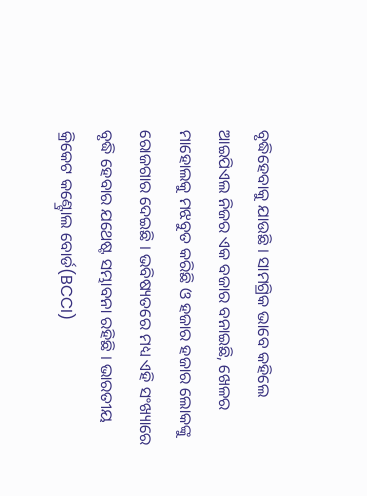ବୃଦ୍ଧିହେବାକୁ ଯାଉଛି । ସାମଗ୍ରିକ ଭାବେ କହିଲେ ଆଇପିଏଲ ନିଜର ଏକ ବଜାର ବନାଇଛି, ଖେଳର ମାହୋଲକୁ ମଝବୁତ କରିଛି ଓ ହଜାର ହଜାର ଲୋକଙ୍କୁ ରୋଜଗାର ଦେଇଛି । ଭବିଷ୍ୟତରେ ମଧ୍ୟ ଏହି ସଂଖ୍ୟାରେ ବୃଦ୍ଧି ହେବାର ଯଥେଷ୍ଟ ସମ୍ଭାବନା ରହିଛି । ଭାରତୀୟ କ୍ରିକେଟ କଣ୍ଟ୍ରୋଲ ବୋର୍ଡ(BCCI)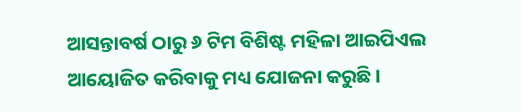ଆସନ୍ତାବର୍ଷ ଠାରୁ ୬ ଟିମ ବିଶିଷ୍ଟ ମହିଳା ଆଇପିଏଲ ଆୟୋଜିତ କରିବାକୁ ମଧ୍ୟ ଯୋଜନା କରୁଛି ।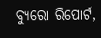ବ୍ୟୁରୋ ରିପୋର୍ଟ,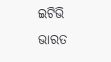ଇଟିଭି ଭାରତ